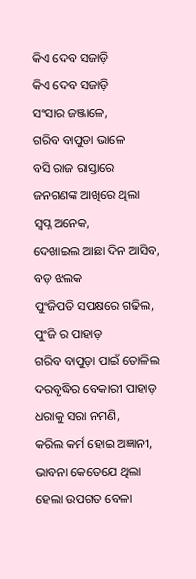କିଏ ଦେବ ସଜାଡ଼ି
କିଏ ଦେବ ସଜାଡ଼ି
ସଂସାର ଜଞ୍ଜାଳେ,
ଗରିବ ବାପୁଡା ଭାଳେ
ବସି ରାଜ ରାସ୍ତାରେ
ଜନଗଣଙ୍କ ଆଖିରେ ଥିଲା
ସ୍ବପ୍ନ ଅନେକ,
ଦେଖାଇଲ ଆଛା ଦିନ ଆସିବ,
ବଡ଼ ଝଲକ
ପୁଂଜିପତି ସପକ୍ଷରେ ଗଢିଲ,
ପୁଂଜି ର ପାହାଡ଼
ଗରିବ ବାପୁଡ଼ା ପାଇଁ ତୋଳିଲ
ଦରବୃଦ୍ଧିର ବେକାରୀ ପାହାଡ଼
ଧରାକୁ ସରା ନମଣି,
କରିଲ କର୍ମ ହୋଇ ଅଜ୍ଞାନୀ,
ଭାବନା କେତେଯେ ଥିଲା
ହେଲା ଉପଗତ ବେଳା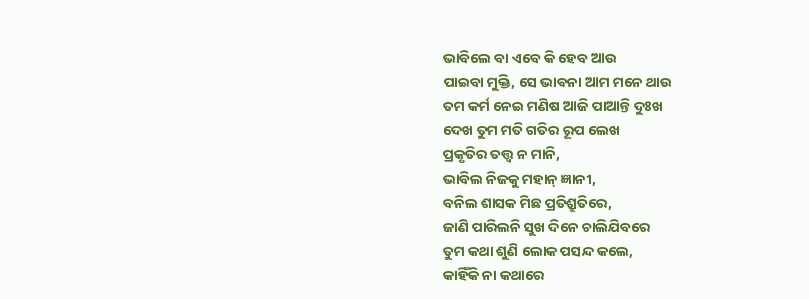ଭାବିଲେ ବା ଏବେ କି ହେବ ଆଉ
ପାଇବା ମୁକ୍ତି, ସେ ଭାଵନା ଆମ ମନେ ଥାଉ
ତମ କର୍ମ ନେଇ ମଣିଷ ଆଜି ପାଆନ୍ତି ଦୁଃଖ
ଦେଖ ତୁମ ମତି ଗତିର ରୂପ ଲେଖ
ପ୍ରକୃତିର ତତ୍ତ୍ଵ ନ ମାନି,
ଭାବିଲ ନିଜକୁ ମହାନ୍ ଜ୍ଞାନୀ,
ବନିଲ ଶାସକ ମିଛ ପ୍ରତିଶ୍ରୁତିରେ,
ଜାଣି ପାରିଲନି ସୁଖ ଦିନେ ଚାଲିଯିବରେ
ତୁମ କଥା ଶୁଣି ଲୋକ ପସନ୍ଦ କଲେ,
କାହିଁକି ନା କଥାରେ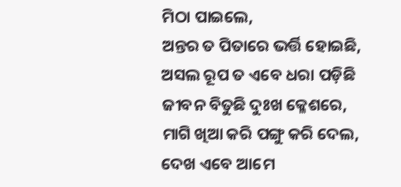ମିଠା ପାଇଲେ,
ଅନ୍ତର ତ ପିତାରେ ଭର୍ତ୍ତି ହୋଇଛି,
ଅସଲ ରୂପ ତ ଏବେ ଧରା ପଡ଼ିଛି
ଜୀବନ ବିତୁଛି ଦୁଃଖ କ୍ଳେଶରେ,
ମାଗି ଖିଆ କରି ପଙ୍ଗୁ କରି ଦେଲ,
ଦେଖ ଏବେ ଆମେ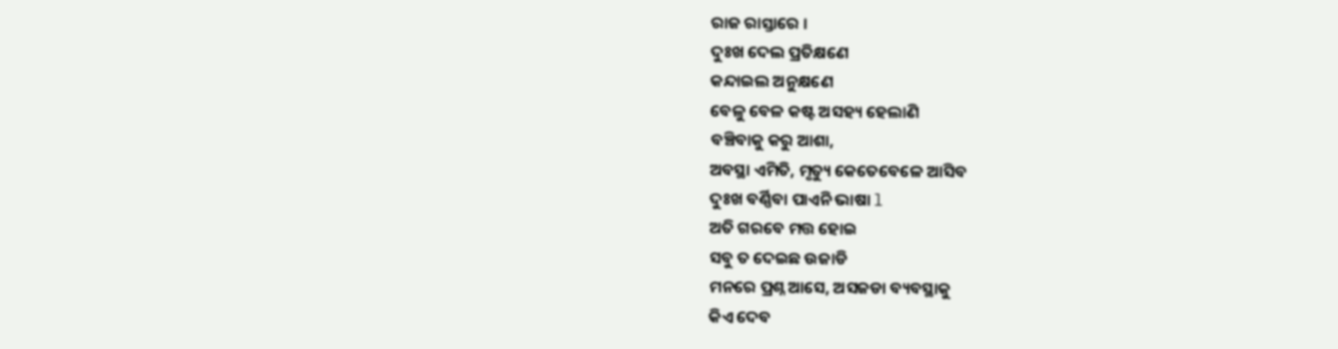ରାଜ ରାସ୍ତାରେ ।
ଦୁଃଖ ଦେଲ ପ୍ରତିକ୍ଷଣେ
କନ୍ଦାଇଲ ଅନୁକ୍ଷଣେ
ବେଳୁ ବେଳ କଷ୍ଟ ଅସହ୍ୟ ହେଲାଣି
ବଞ୍ଚିବାକୁ କରୁ ଆଶା,
ଅବସ୍ଥା ଏମିତି, ମୃତ୍ୟୁ କେତେବେଳେ ଆସିବ
ଦୁଃଖ ବର୍ଣ୍ଣିବା ପାଏନି ଭାଷା l
ଅତି ଗରବେ ମତ୍ତ ହୋଇ
ସବୁ ତ ଦେଇଛ ଉଜାଡି
ମନରେ ପ୍ରଶ୍ନ ଆସେ, ଅସଜଡା ବ୍ୟବସ୍ଥାକୁ
କିଏ ଦେବ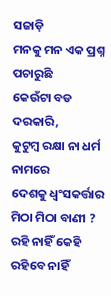ସଜାଡ଼ି
ମନକୁ ମନ ଏକ ପ୍ରଶ୍ନ ପଚାରୁଛି
କେଉଁଟା ବଡ ଦରକାରି,
କୁଟୁମ୍ବ ରକ୍ଷା ନା ଧର୍ମ ନାମରେ
ଦେଶକୁ ଧ୍ବଂସକର୍ତ୍ତାର ମିଠା ମିଠା ବାଣୀ ?
ରହି ନାହିଁ କେହି ରହିବେ ନାହିଁ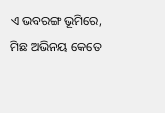ଏ ଭବରଙ୍ଗ ଭୂମିରେ,
ମିଛ ଅଭିନୟ କେତେ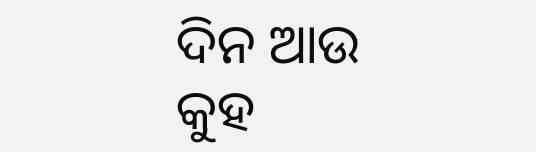ଦିନ ଆଉ
କୁହ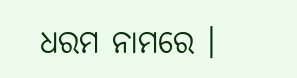ଧରମ ନାମରେ ।